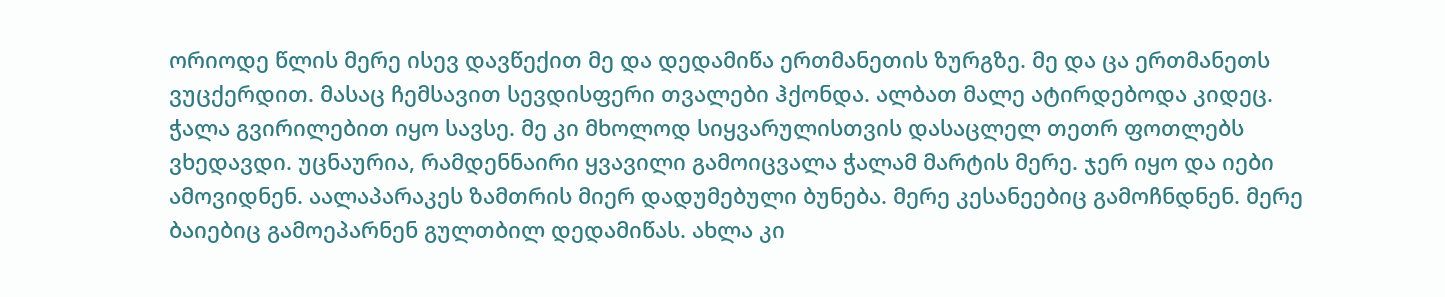ორიოდე წლის მერე ისევ დავწექით მე და დედამიწა ერთმანეთის ზურგზე. მე და ცა ერთმანეთს ვუცქერდით. მასაც ჩემსავით სევდისფერი თვალები ჰქონდა. ალბათ მალე ატირდებოდა კიდეც. ჭალა გვირილებით იყო სავსე. მე კი მხოლოდ სიყვარულისთვის დასაცლელ თეთრ ფოთლებს ვხედავდი. უცნაურია, რამდენნაირი ყვავილი გამოიცვალა ჭალამ მარტის მერე. ჯერ იყო და იები ამოვიდნენ. აალაპარაკეს ზამთრის მიერ დადუმებული ბუნება. მერე კესანეებიც გამოჩნდნენ. მერე ბაიებიც გამოეპარნენ გულთბილ დედამიწას. ახლა კი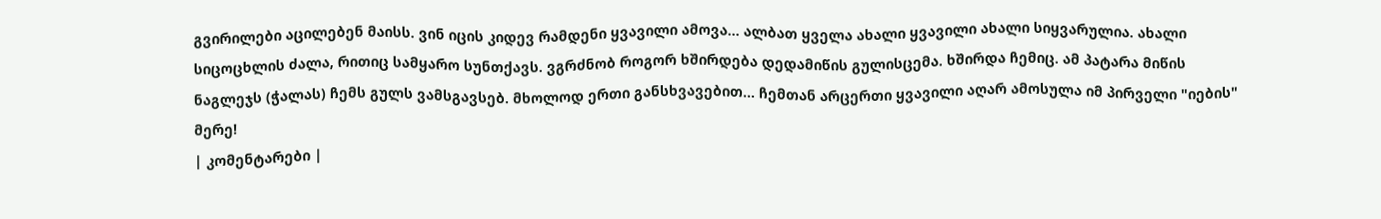გვირილები აცილებენ მაისს. ვინ იცის კიდევ რამდენი ყვავილი ამოვა... ალბათ ყველა ახალი ყვავილი ახალი სიყვარულია. ახალი სიცოცხლის ძალა, რითიც სამყარო სუნთქავს. ვგრძნობ როგორ ხშირდება დედამიწის გულისცემა. ხშირდა ჩემიც. ამ პატარა მიწის ნაგლეჯს (ჭალას) ჩემს გულს ვამსგავსებ. მხოლოდ ერთი განსხვავებით... ჩემთან არცერთი ყვავილი აღარ ამოსულა იმ პირველი "იების" მერე!
| კომენტარები |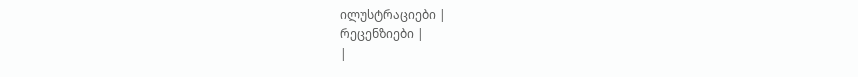ილუსტრაციები |
რეცენზიები |
|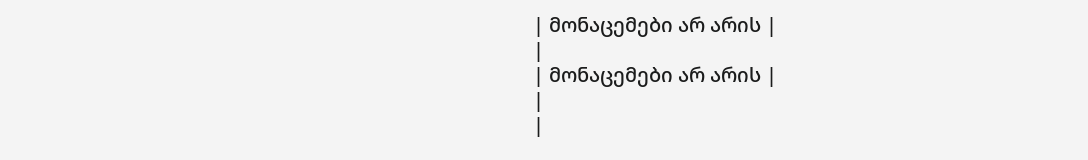| მონაცემები არ არის |
|
| მონაცემები არ არის |
|
|